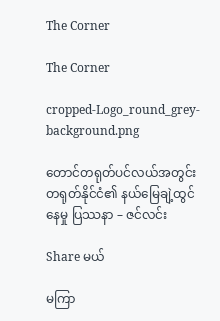The Corner

The Corner

cropped-Logo_round_grey-background.png

တောင်တရုတ်ပင်လယ်အတွင်း တရုတ်နိုင်ငံ၏ နယ်မြေချဲ့ထွင်နေမှု ပြဿနာ – ဇင်လင်း

Share မယ်

မကြာ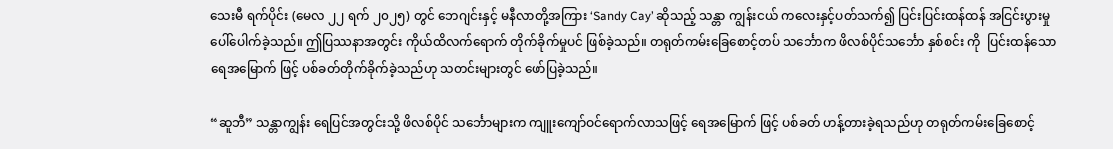သေးမီ ရက်ပိုင်း (မေလ ၂၂ ရက် ၂၀၂၅) တွင် ဘေဂျင်းနှင့် မနီလာတို့အကြား ‘Sandy Cay’ ဆိုသည့် သန္တာ ကျွန်းငယ် ကလေးနှင့်ပတ်သက်၍ ပြင်းပြင်းထန်ထန် အငြင်းပွားမှု ပေါ်ပေါက်ခဲ့သည်။ ဤပြဿနာအတွင်း ကိုယ်ထိလက်ရောက် တိုက်ခိုက်မှုပင် ဖြစ်ခဲ့သည်။ တရုတ်ကမ်းခြေစောင့်တပ် သင်္ဘောက ဖိလစ်ပိုင်သင်္ဘော နှစ်စင်း ကို  ပြင်းထန်သော ရေအမြောက် ဖြင့် ပစ်ခတ်တိုက်ခိုက်ခဲ့သည်ဟု သတင်းများတွင် ဖော်ပြခဲ့သည်။

“ဆူဘီ” သန္တာကျွန်း ရေပြင်အတွင်းသို့ ဖိလစ်ပိုင် သင်္ဘောများက ကျူးကျော်ဝင်ရောက်လာသဖြင့် ရေအမြောက် ဖြင့် ပစ်ခတ် ဟန့်တားခဲ့ရသည်ဟု တရုတ်ကမ်းခြေစောင့်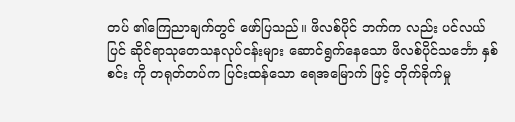တပ် ၏ကြေညာချက်တွင် ဖော်ပြသည်။ ဖိလစ်ပိုင် ဘက်က လည်း ပင်လယ်ပြင် ဆိုင်ရာသုတေသနလုပ်ငန်းများ ဆောင်ရွက်နေသော ဖိလစ်ပိုင်သင်္ဘော နှစ်စင်း ကို တရုတ်တပ်က ပြင်းထန်သော ရေအမြောက် ဖြင့် တိုက်ခိုက်မှု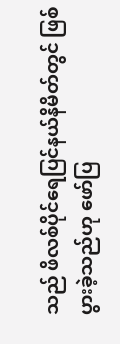သည် ဖိလစ်ပိုင်ရေပြင်နယ်နိမိတ်တွင် ဖြစ်ပွားခဲ့သည်ဟု ဖော်ပြ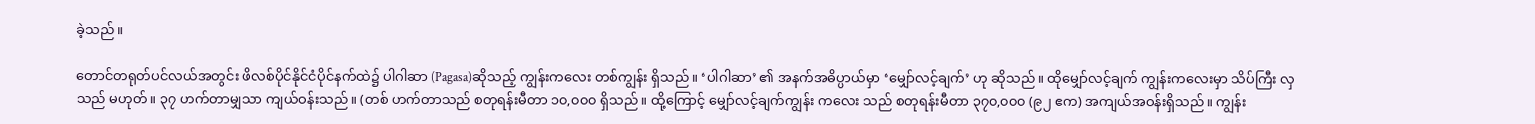ခဲ့သည်။

တောင်တရုတ်ပင်လယ်အတွင်း ဖိလစ်ပိုင်နိုင်ငံပိုင်နက်ထဲ၌ ပါဂါဆာ (Pagasa)ဆိုသည့် ကျွန်းကလေး တစ်ကျွန်း ရှိသည်။ ‘ပါဂါဆာ’ ၏ အနက်အဓိပ္ပာယ်မှာ ‘မျှော်လင့်ချက်’ ဟု ဆိုသည်။ ထိုမျှော်လင့်ချက် ကျွန်းကလေးမှာ သိပ်ကြီး လှသည် မဟုတ်။ ၃၇ ဟက်တာမျှသာ ကျယ်ဝန်းသည်။ (တစ် ဟက်တာသည် စတုရန်းမီတာ ၁၀,၀၀၀ ရှိသည်။ ထို့ကြောင့် မျှော်လင့်ချက်ကျွန်း ကလေး သည် စတုရန်းမီတာ ၃၇၀,၀၀၀ (၉၂ ဧက) အကျယ်အဝန်းရှိသည်။ ကျွန်း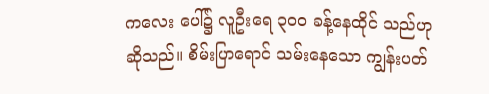ကလေး ပေါ်၌ လူဦးရေ ၃၀၀ ခန့်နေထိုင် သည်ဟု ဆိုသည်။ စိမ်းပြာရောင် သမ်းနေသော ကျွန်းပတ်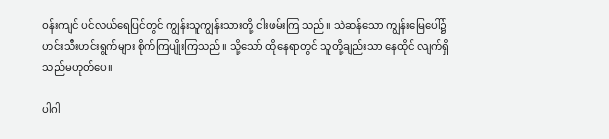ဝန်းကျင် ပင်လယ်ရေပြင်တွင် ကျွန်းသူကျွန်းသားတို့ ငါးဖမ်းကြ သည်။ သဲဆန်သော ကျွန်းမြေပေါ်၌ ဟင်းသီးဟင်းရွက်များ စိုက်ကြပျိုးကြသည်။ သို့သော် ထိုနေရာတွင် သူတို့ချည်းသာ နေထိုင် လျက်ရှိသည်မဟုတ်ပေ။

ပါဂါ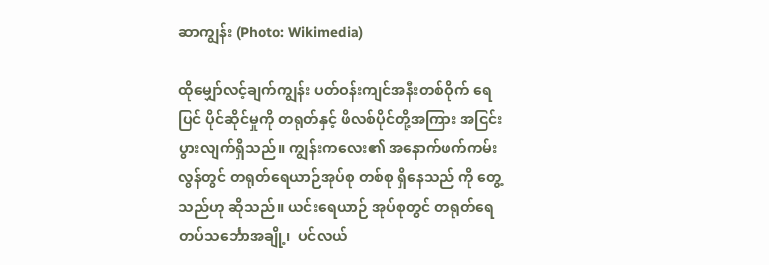ဆာကျွန်း (Photo: Wikimedia)

ထိုမျှော်လင့်ချက်ကျွန်း ပတ်ဝန်းကျင်အနီးတစ်ဝိုက် ရေပြင် ပိုင်ဆိုင်မှုကို တရုတ်နှင့် ဖိလစ်ပိုင်တို့အကြား အငြင်းပွားလျက်ရှိသည်။ ကျွန်းကလေး၏ အနောက်ဖက်ကမ်းလွန်တွင် တရုတ်ရေယာဉ်အုပ်စု တစ်စု ရှိနေသည် ကို တွေ့သည်ဟု ဆိုသည်။ ယင်းရေယာဉ် အုပ်စုတွင် တရုတ်ရေတပ်သင်္ဘောအချို့၊  ပင်လယ်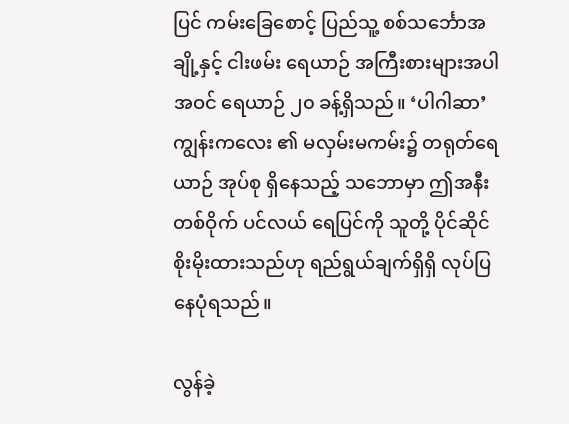ပြင် ကမ်းခြေစောင့် ပြည်သူ့ စစ်သင်္ဘောအချို့နှင့် ငါးဖမ်း ရေယာဉ် အကြီးစားများအပါအဝင် ရေယာဉ် ၂၀ ခန့်ရှိသည်။ ‘ပါဂါဆာ’ ကျွန်းကလေး ၏ မလှမ်းမကမ်း၌ တရုတ်ရေယာဉ် အုပ်စု ရှိနေသည့် သဘောမှာ ဤအနီးတစ်ဝိုက် ပင်လယ် ရေပြင်ကို သူတို့ ပိုင်ဆိုင် စိုးမိုးထားသည်ဟု ရည်ရွယ်ချက်ရှိရှိ လုပ်ပြနေပုံရသည်။

လွန်ခဲ့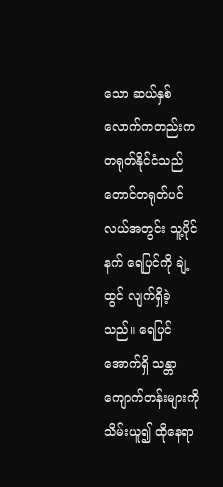သော ဆယ်နှစ်လောက်ကတည်းက တရုတ်နိုင်ငံသည် တောင်တရုတ်ပင်လယ်အတွင်း သူ့ပိုင်နက် ရေပြင်ကို ချဲ့ထွင် လျက်ရှိခဲ့သည်။ ရေပြင်အောက်ရှိ သန္တာကျောက်တန်းများကို သိမ်းယူ၍ ထိုနေရာ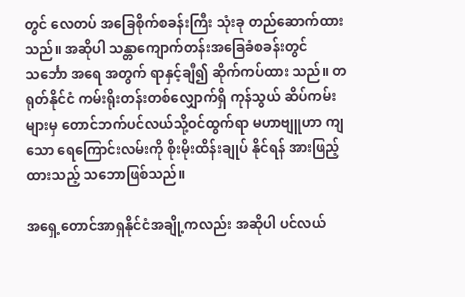တွင် လေတပ် အခြေစိုက်စခန်းကြီး သုံးခု တည်ဆောက်ထားသည်။ အဆိုပါ သန္တာကျောက်တန်းအခြေခံစခန်းတွင် သင်္ဘော အရေ အတွက် ရာနှင့်ချီ၍ ဆိုက်ကပ်ထား သည်။ တရုတ်နိုင်ငံ ကမ်းရိုးတန်းတစ်လျှောက်ရှိ ကုန်သွယ် ဆိပ်ကမ်းများမှ တောင်ဘက်ပင်လယ်သို့ဝင်ထွက်ရာ မဟာဗျူဟာ ကျသော ရေကြောင်းလမ်းကို စိုးမိုးထိန်းချုပ် နိုင်ရန် အားဖြည့် ထားသည့် သဘောဖြစ်သည်။

အရှေ့တောင်အာရှနိုင်ငံအချို့ကလည်း အဆိုပါ ပင်လယ်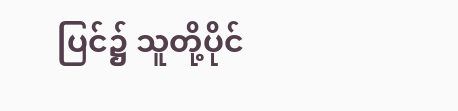ပြင်၌ သူတို့ပိုင်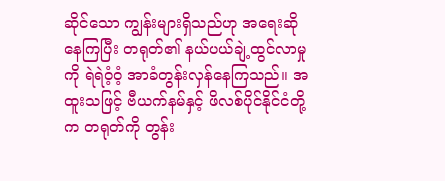ဆိုင်သော ကျွန်းများရှိသည်ဟု အရေးဆိုနေကြပြီး တရုတ်၏ နယ်ပယ်ချဲ့ထွင်လာမှုကို ရဲရဲဝံ့ဝံ့ အာခံတွန်းလှန်နေကြသည်။ အထူးသဖြင့် ဗီယက်နမ်နှင့် ဖိလစ်ပိုင်နိုင်ငံတို့က တရုတ်ကို တွန်း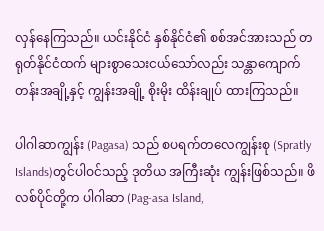လှန်နေကြသည်။ ယင်းနိုင်ငံ နှစ်နိုင်ငံ၏ စစ်အင်အားသည် တရုတ်နိုင်ငံထက် များစွာသေးငယ်သော်လည်း သန္တာကျောက်တန်းအချို့နှင့် ကျွန်းအချို့ စိုးမိုး ထိန်းချုပ် ထားကြသည်။

ပါဂါဆာကျွန်း (Pagasa) သည် စပရက်တလေကျွန်းစု (Spratly Islands)တွင်ပါဝင်သည့် ဒုတိယ အကြီးဆုံး ကျွန်းဖြစ်သည်။ ဖိလစ်ပိုင်တို့က ပါဂါဆာ (Pag-asa Island,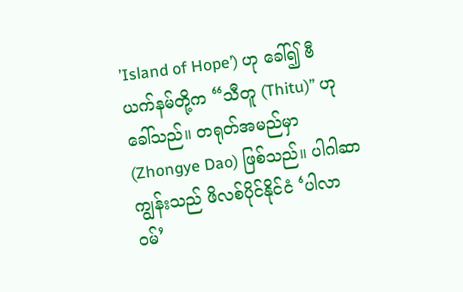’Island of Hope’) ဟု ခေါ်၍ ဗီယက်နမ်တို့က “သီတူ (Thitu)” ဟု ခေါ်သည်။ တရုတ်အမည်မှာ (Zhongye Dao) ဖြစ်သည်။ ပါဂါဆာ ကျွန်းသည် ဖိလစ်ပိုင်နိုင်ငံ ‘ပါလာဝမ်’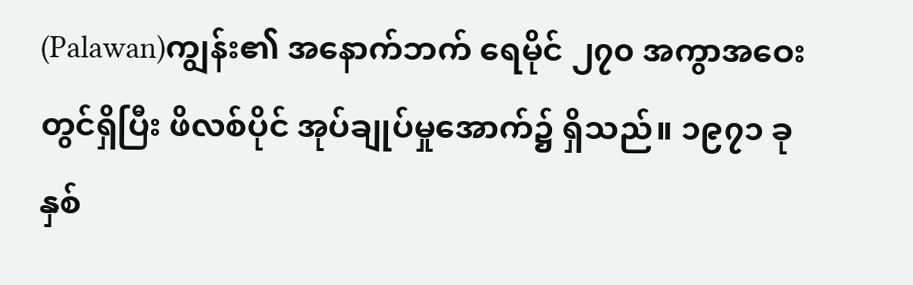(Palawan)ကျွန်း၏ အနောက်ဘက် ရေမိုင် ၂၇၀ အကွာအဝေးတွင်ရှိပြီး ဖိလစ်ပိုင် အုပ်ချုပ်မှုအောက်၌ ရှိသည်။ ၁၉၇၁ ခုနှစ်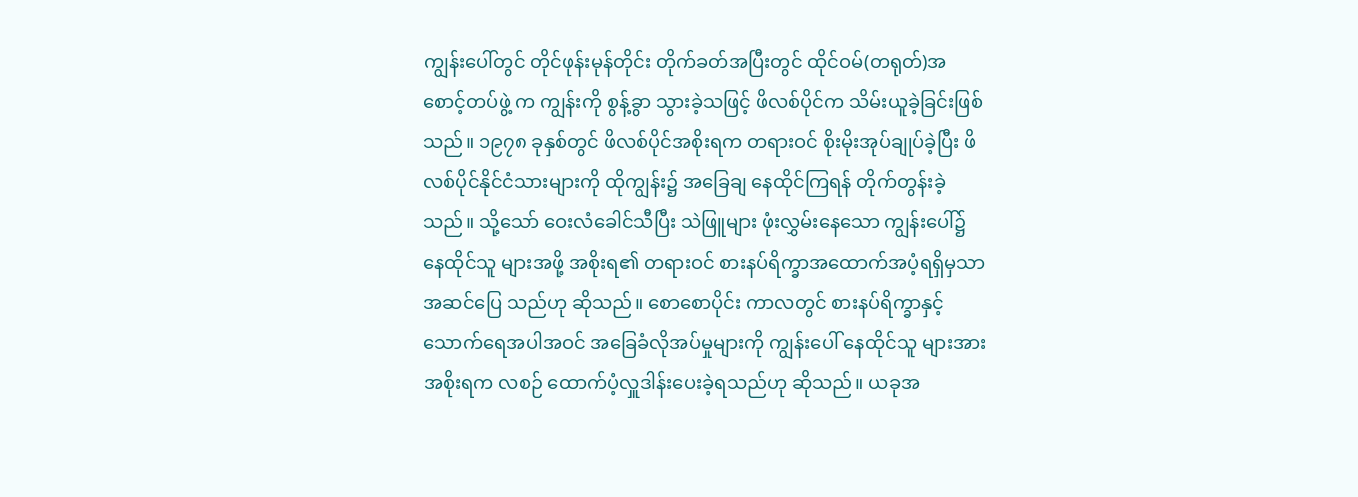ကျွန်းပေါ်တွင် တိုင်ဖုန်းမုန်တိုင်း တိုက်ခတ်အပြီးတွင် ထိုင်ဝမ်(တရုတ်)အစောင့်တပ်ဖွဲ့ က ကျွန်းကို စွန့်ခွာ သွားခဲ့သဖြင့် ဖိလစ်ပိုင်က သိမ်းယူခဲ့ခြင်းဖြစ်သည်။ ၁၉၇၈ ခုနှစ်တွင် ဖိလစ်ပိုင်အစိုးရက တရားဝင် စိုးမိုးအုပ်ချုပ်ခဲ့ပြီး ဖိလစ်ပိုင်နိုင်ငံသားများကို ထိုကျွန်း၌ အခြေချ နေထိုင်ကြရန် တိုက်တွန်းခဲ့သည်။ သို့သော် ဝေးလံခေါင်သီပြီး သဲဖြူများ ဖုံးလွှမ်းနေသော ကျွန်းပေါ်၌ နေထိုင်သူ များအဖို့ အစိုးရ၏ တရားဝင် စားနပ်ရိက္ခာအထောက်အပံ့ရရှိမှသာ အဆင်ပြေ သည်ဟု ဆိုသည်။ စောစောပိုင်း ကာလတွင် စားနပ်ရိက္ခာနှင့် သောက်ရေအပါအဝင် အခြေခံလိုအပ်မှုများကို ကျွန်းပေါ် နေထိုင်သူ များအား အစိုးရက လစဉ် ထောက်ပံ့လှူဒါန်းပေးခဲ့ရသည်ဟု ဆိုသည်။ ယခုအ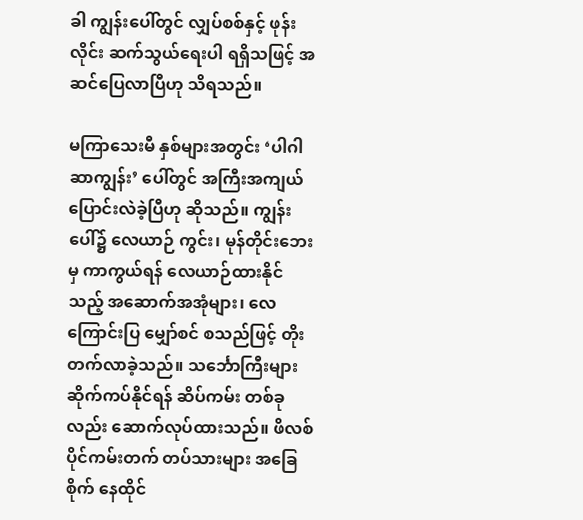ခါ ကျွန်းပေါ်တွင် လျှပ်စစ်နှင့် ဖုန်းလိုင်း ဆက်သွယ်ရေးပါ ရရှိသဖြင့် အဆင်ပြေလာပြီဟု သိရသည်။

မကြာသေးမီ နှစ်များအတွင်း ‘ပါဂါဆာကျွန်း’ ပေါ်တွင် အကြီးအကျယ် ပြောင်းလဲခဲ့ပြီဟု ဆိုသည်။ ကျွန်းပေါ်၌ လေယာဉ် ကွင်း၊ မုန်တိုင်းဘေးမှ ကာကွယ်ရန် လေယာဉ်ထားနိုင်သည့် အဆောက်အအုံများ၊ လေကြောင်းပြ မျှော်စင် စသည်ဖြင့် တိုးတက်လာခဲ့သည်။ သင်္ဘောကြီးများ ဆိုက်ကပ်နိုင်ရန် ဆိပ်ကမ်း တစ်ခုလည်း ဆောက်လုပ်ထားသည်။ ဖိလစ်ပိုင်ကမ်းတက် တပ်သားများ အခြေစိုက် နေထိုင်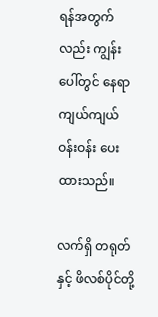ရန်အတွက်လည်း ကျွန်းပေါ်တွင် နေရာကျယ်ကျယ်ဝန်းဝန်း ပေးထားသည်။

လက်ရှိ တရုတ်နှင့် ဖိလစ်ပိုင်တို့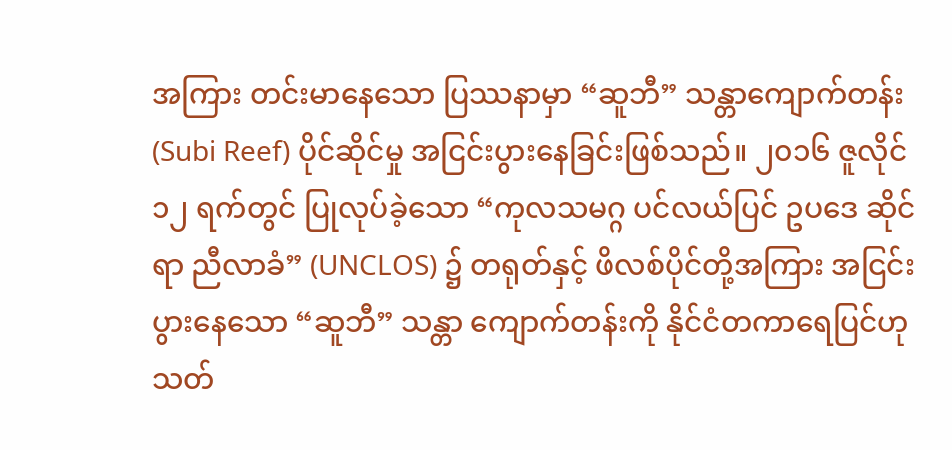အကြား တင်းမာနေသော ပြဿနာမှာ “ဆူဘီ” သန္တာကျောက်တန်း (Subi Reef) ပိုင်ဆိုင်မှု အငြင်းပွားနေခြင်းဖြစ်သည်။ ၂၀၁၆ ဇူလိုင် ၁၂ ရက်တွင် ပြုလုပ်ခဲ့သော “ကုလသမဂ္ဂ ပင်လယ်ပြင် ဥပဒေ ဆိုင်ရာ ညီလာခံ” (UNCLOS) ၌ တရုတ်နှင့် ဖိလစ်ပိုင်တို့အကြား အငြင်းပွားနေသော “ဆူဘီ” သန္တာ ကျောက်တန်းကို နိုင်ငံတကာရေပြင်ဟု သတ်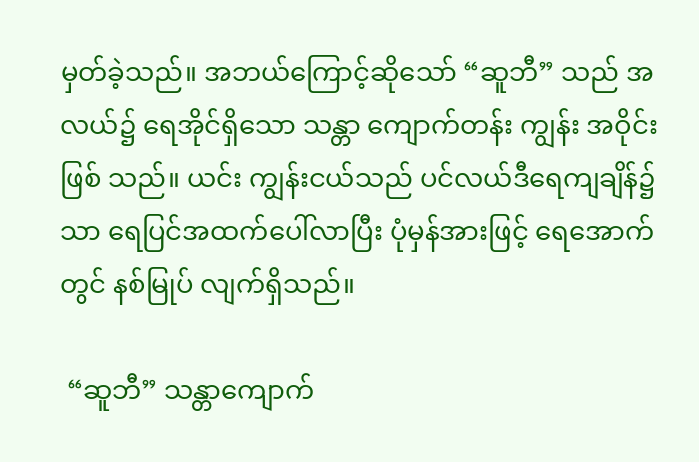မှတ်ခဲ့သည်။ အဘယ်ကြောင့်ဆိုသော် “ဆူဘီ” သည် အလယ်၌ ရေအိုင်ရှိသော သန္တာ ကျောက်တန်း ကျွန်း အဝိုင်းဖြစ် သည်။ ယင်း ကျွန်းငယ်သည် ပင်လယ်ဒီရေကျချိန်၌သာ ရေပြင်အထက်ပေါ်လာပြီး ပုံမှန်အားဖြင့် ရေအောက်တွင် နစ်မြုပ် လျက်ရှိသည်။

 “ဆူဘီ” သန္တာကျောက်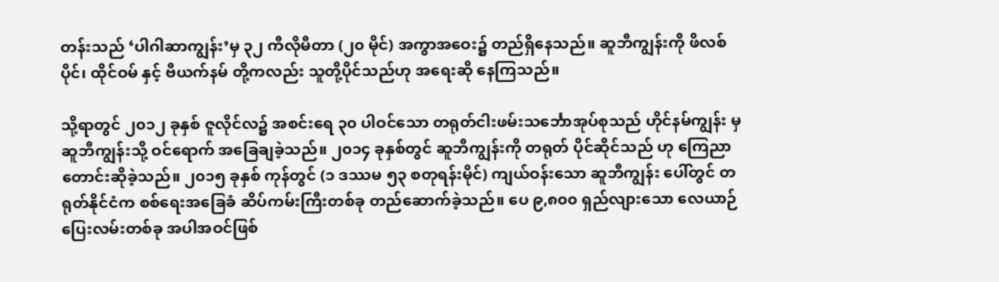တန်းသည် ‘ပါဂါဆာကျွန်း’မှ ၃၂ ကီလိုမီတာ (၂၀ မိုင်) အကွာအဝေး၌ တည်ရှိနေသည်။ ဆူဘီကျွန်းကို ဖိလစ်ပိုင်၊ ထိုင်ဝမ် နှင့် ဗီယက်နမ် တို့ကလည်း သူတို့ပိုင်သည်ဟု အရေးဆို နေကြသည်။

သို့ရာတွင် ၂၀၁၂ ခုနှစ် ဇူလိုင်လ၌ အစင်းရေ ၃၀ ပါဝင်သော တရုတ်ငါးဖမ်းသင်္ဘောအုပ်စုသည် ဟိုင်နမ်ကျွန်း မှ ဆူဘီကျွန်းသို့ ဝင်ရောက် အခြေချခဲ့သည်။ ၂၀၁၄ ခုနှစ်တွင် ဆူဘီကျွန်းကို တရုတ် ပိုင်ဆိုင်သည် ဟု ကြေညာ တောင်းဆိုခဲ့သည်။ ၂၀၁၅ ခုနှစ် ကုန်တွင် (၁ ဒဿမ ၅၃ စတုရန်းမိုင်) ကျယ်ဝန်းသော ဆူဘီကျွန်း ပေါ်တွင် တရုတ်နိုင်ငံက စစ်ရေးအခြေခံ ဆိပ်ကမ်းကြီးတစ်ခု တည်ဆောက်ခဲ့သည်။ ပေ ၉,၈၀၀ ရှည်လျားသော လေယာဉ်ပြေးလမ်းတစ်ခု အပါအဝင်ဖြစ်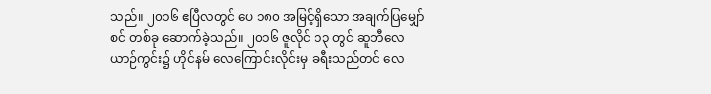သည်။ ၂၀၁၆ ဧပြီလတွင် ပေ ၁၈၀ အမြင့်ရှိသော အချက်ပြမျှော်စင် တစ်ခု ဆောက်ခဲ့သည်။ ၂၀၁၆ ဇူလိုင် ၁၃ တွင် ဆူဘီလေယာဉ်ကွင်း၌ ဟိုင်နမ် လေကြောင်းလိုင်းမှ ခရီးသည်တင် လေ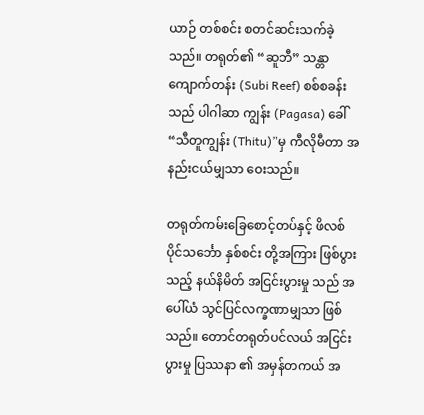ယာဉ် တစ်စင်း စတင်ဆင်းသက်ခဲ့သည်။ တရုတ်၏ “ဆူဘီ” သန္တာကျောက်တန်း (Subi Reef) စစ်စခန်းသည် ပါဂါဆာ ကျွန်း (Pagasa) ခေါ် “သီတူကျွန်း (Thitu)”မှ ကီလိုမီတာ အနည်းငယ်မျှသာ ဝေးသည်။

တရုတ်ကမ်းခြေစောင့်တပ်နှင့် ဖိလစ်ပိုင်သင်္ဘော နှစ်စင်း တို့အကြား ဖြစ်ပွားသည့် နယ်နိမိတ် အငြင်းပွားမှု သည် အပေါ်ယံ သွင်ပြင်လက္ခဏာမျှသာ ဖြစ်သည်။ တောင်တရုတ်ပင်လယ် အငြင်းပွားမှု ပြဿနာ ၏ အမှန်တကယ် အ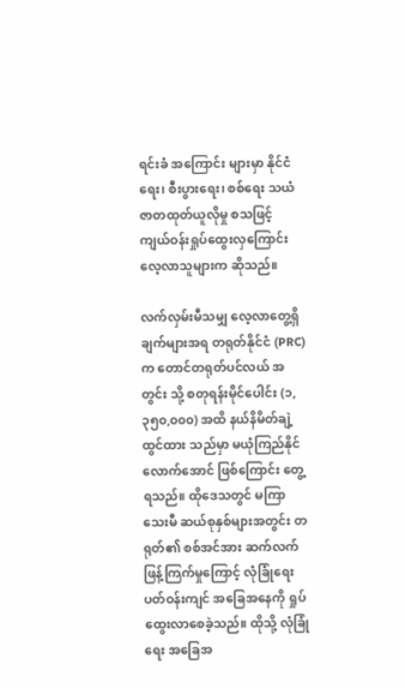ရင်းခံ အကြောင်း များမှာ နိုင်ငံရေး၊ စီးပွားရေး၊ စစ်ရေး သယံဇာတထုတ်ယူလိုမှု စသဖြင့် ကျယ်ဝန်းရှုပ်ထွေးလှကြောင်း လေ့လာသူများက ဆိုသည်။

လက်လှမ်းမီသမျှ လေ့လာတွေ့ရှိချက်များအရ တရုတ်နိုင်ငံ (PRC) က တောင်တရုတ်ပင်လယ် အတွင်း သို့ စတုရန်းမိုင်ပေါင်း (၁,၃၅၀,၀၀၀) အထိ နယ်နိမိတ်ချဲ့ထွင်ထား သည်မှာ မယုံကြည်နိုင်လောက်အောင် ဖြစ်ကြောင်း တွေ့ရသည်။ ထိုဒေသတွင် မကြာသေးမီ ဆယ်စုနှစ်များအတွင်း တရုတ်၏ စစ်အင်အား ဆက်လက် ဖြန့်ကြက်မှုကြောင့် လုံခြုံရေးပတ်ဝန်းကျင် အခြေအနေကို ရှုပ်ထွေးလာစေခဲ့သည်။ ထိုသို့ လုံခြုံရေး အခြေအ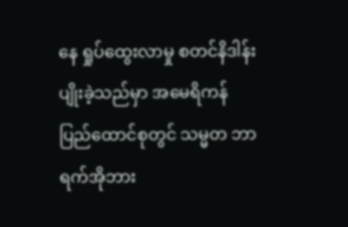နေ ရှုပ်ထွေးလာမှု စတင်နိဒါန်းပျိုးခဲ့သည်မှာ အမေရိကန် ပြည်ထောင်စုတွင် သမ္မတ ဘာရက်အိုဘား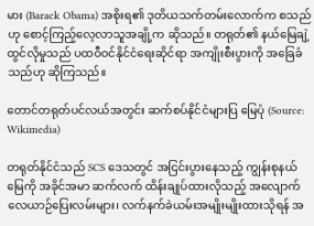မား (Barack Obama) အစိုးရ၏ ဒုတိယသက်တမ်းလောက်က စသည်ဟု စောင့်ကြည့်လေ့လာသူအချို့က ဆိုသည်။ တရုတ်၏ နယ်မြေချဲ့ထွင်လိုမှုသည် ပထဝီဝင်နိုင်ငံရေးဆိုင်ရာ အကျိုးစီးပွားကို အခြေခံသည်ဟု ဆိုကြသည်။

တောင်တရုတ်ပင်လယ်အတွင်း ဆက်စပ်နိုင်ငံများပြ မြေပုံ (Source: Wikimedia)

တရုတ်နိုင်ငံသည် SCS ဒေသတွင် အငြင်းပွားနေသည့် ကျွန်းစုနယ်မြေကို အခိုင်အမာ ဆက်လက် ထိန်းချုပ်ထားလိုသည့် အလျောက် လေယာဉ်ပြေးလမ်းများ၊ လက်နက်ခဲယမ်းအမျိုးမျိုးထားသိုရန် အ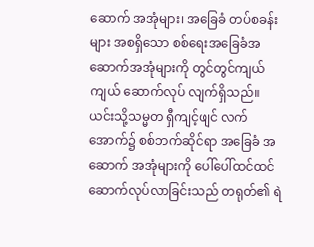ဆောက် အအုံများ၊ အခြေခံ တပ်စခန်းများ အစရှိသော စစ်ရေးအခြေခံအဆောက်အအုံများကို တွင်တွင်ကျယ်ကျယ် ဆောက်လုပ် လျက်ရှိသည်။ ယင်းသို့သမ္မတ ရှီကျင့်ဖျင် လက်အောက်၌ စစ်ဘက်ဆိုင်ရာ အခြေခံ အဆောက် အအုံများကို ပေါ်ပေါ်ထင်ထင်ဆောက်လုပ်လာခြင်းသည် တရုတ်၏ ရဲ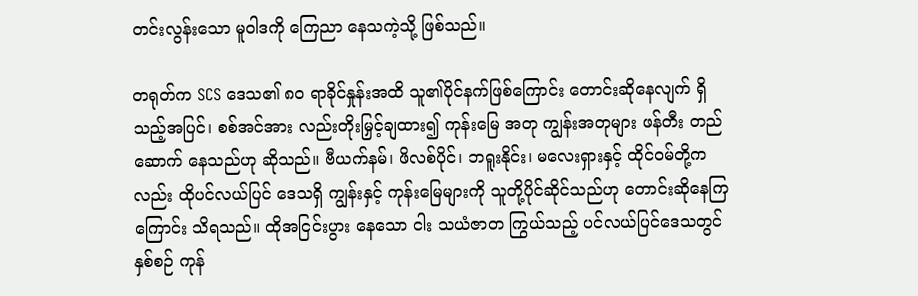တင်းလွန်းသော မူဝါဒကို ကြေညာ နေသကဲ့သို့ ဖြစ်သည်။

တရုတ်က SCS ဒေသ၏ ၈၀ ရာခိုင်နှုန်းအထိ သူ၏ပိုင်နက်ဖြစ်ကြောင်း တောင်းဆိုနေလျက် ရှိသည့်အပြင်၊ စစ်အင်အား လည်းတိုးမြှင့်ချထား၍ ကုန်းမြေ အတု ကျွန်းအတုများ ဖန်တီး တည်ဆောက် နေသည်ဟု ဆိုသည်။ ဗီယက်နမ်၊ ဖိလစ်ပိုင်၊ ဘရူးနိုင်း၊ မလေးရှားနှင့် ထိုင်ဝမ်တို့ကလည်း ထိုပင်လယ်ပြင် ဒေသရှိ ကျွန်းနှင့် ကုန်းမြေများကို သူတို့ပိုင်ဆိုင်သည်ဟု တောင်းဆိုနေကြကြောင်း သိရသည်။ ထိုအငြင်းပွား နေသော ငါး သယံဇာတ ကြွယ်သည့် ပင်လယ်ပြင်ဒေသတွင် နှစ်စဉ် ကုန်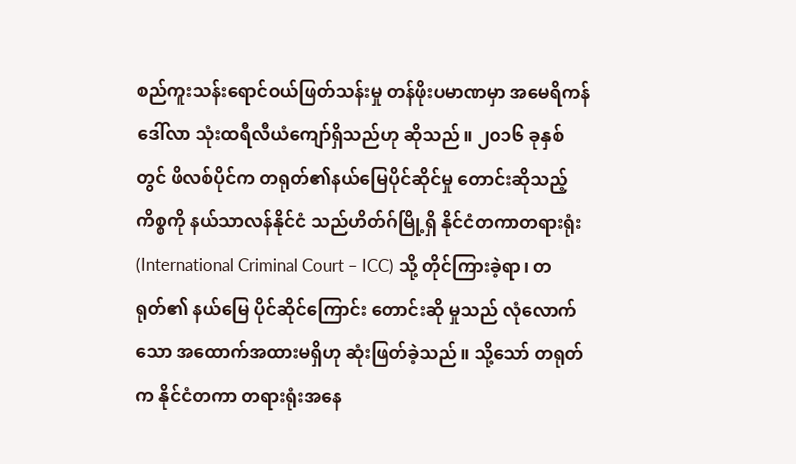စည်ကူးသန်းရောင်ဝယ်ဖြတ်သန်းမှု တန်ဖိုးပမာဏမှာ အမေရိကန်ဒေါ်လာ သုံးထရီလီယံကျော်ရှိသည်ဟု ဆိုသည်။ ၂၀၁၆ ခုနှစ်တွင် ဖိလစ်ပိုင်က တရုတ်၏နယ်မြေပိုင်ဆိုင်မှု တောင်းဆိုသည့် ကိစ္စကို နယ်သာလန်နိုင်ငံ သည်ဟိတ်ဂ်မြို့ရှိ နိုင်ငံတကာတရားရုံး (International Criminal Court – ICC) သို့ တိုင်ကြားခဲ့ရာ၊ တရုတ်၏ နယ်မြေ ပိုင်ဆိုင်ကြောင်း တောင်းဆို မှုသည် လုံလောက်သော အထောက်အထားမရှိဟု ဆုံးဖြတ်ခဲ့သည်။ သို့သော် တရုတ်က နိုင်ငံတကာ တရားရုံးအနေ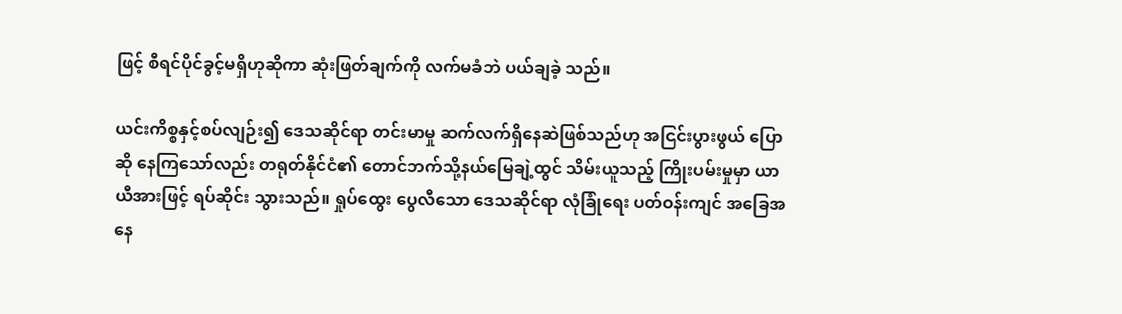ဖြင့် စီရင်ပိုင်ခွင့်မရှိဟုဆိုကာ ဆုံးဖြတ်ချက်ကို လက်မခံဘဲ ပယ်ချခဲ့ သည်။

ယင်းကိစ္စနှင့်စပ်လျဉ်း၍ ဒေသဆိုင်ရာ တင်းမာမှု ဆက်လက်ရှိနေဆဲဖြစ်သည်ဟု အငြင်းပွားဖွယ် ပြောဆို နေကြသော်လည်း တရုတ်နိုင်ငံ၏ တောင်ဘက်သို့နယ်မြေချဲ့ထွင် သိမ်းယူသည့် ကြိုးပမ်းမှုမှာ ယာယီအားဖြင့် ရပ်ဆိုင်း သွားသည်။ ရှုပ်ထွေး ပွေလီသော ဒေသဆိုင်ရာ လုံခြုံရေး ပတ်ဝန်းကျင် အခြေအနေ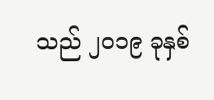သည် ၂၀၁၉ ခုနှစ်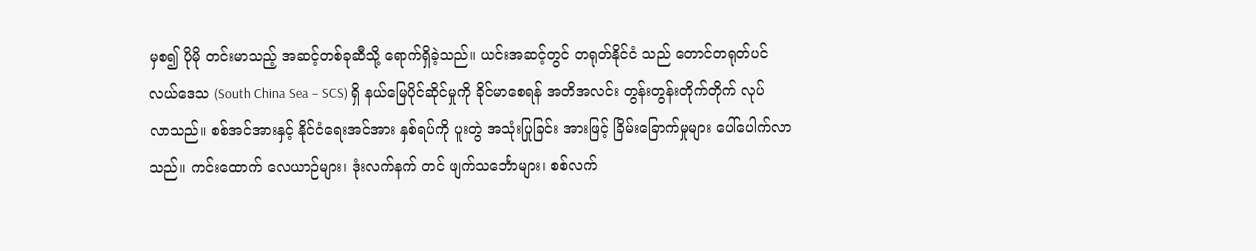မှစ၍ ပိုမို တင်းမာသည့် အဆင့်တစ်ခုဆီသို့ ရောက်ရှိခဲ့သည်။ ယင်းအဆင့်တွင် တရုတ်နိုင်ငံ သည် တောင်တရုတ်ပင်လယ်ဒေသ (South China Sea – SCS) ရှိ နယ်မြေပိုင်ဆိုင်မှုကို ခိုင်မာစေရန် အတိအလင်း တွန်းတွန်းတိုက်တိုက် လုပ်လာသည်။ စစ်အင်အားနှင့် နိုင်ငံရေးအင်အား နှစ်ရပ်ကို ပူးတွဲ အသုံးပြုခြင်း အားဖြင့် ခြိမ်းခြောက်မှုများ ပေါ်ပေါက်လာသည်။ ကင်းထောက် လေယာဉ်များ၊ ဒုံးလက်နက် တင် ဖျက်သင်္ဘောများ၊ စစ်လက်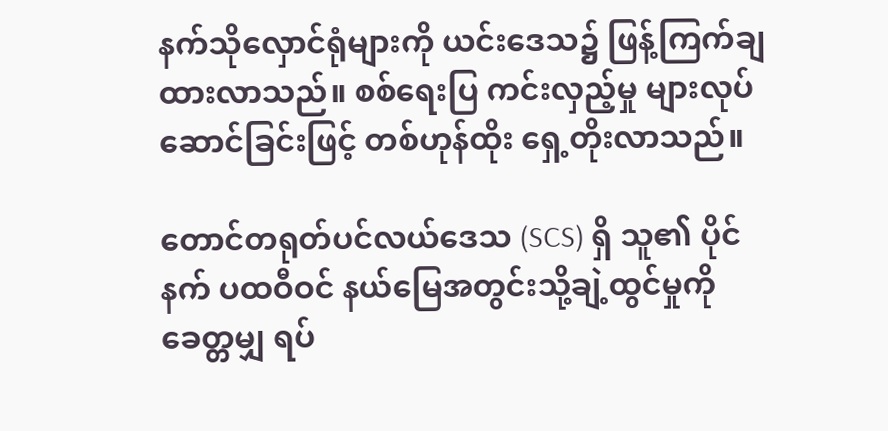နက်သိုလှောင်ရုံများကို ယင်းဒေသ၌ ဖြန့်ကြက်ချထားလာသည်။ စစ်ရေးပြ ကင်းလှည့်မှု များလုပ်ဆောင်ခြင်းဖြင့် တစ်ဟုန်ထိုး ရှေ့တိုးလာသည်။

တောင်တရုတ်ပင်လယ်ဒေသ (SCS) ရှိ သူ၏ ပိုင်နက် ပထဝီဝင် နယ်မြေအတွင်းသို့ချဲ့ထွင်မှုကို ခေတ္တမျှ ရပ်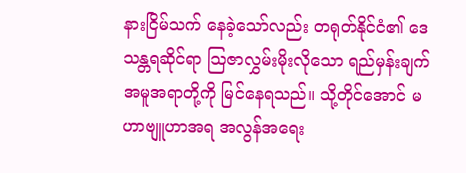နားငြိမ်သက် နေခဲ့သော်လည်း တရုတ်နိုင်ငံ၏ ဒေသန္တရဆိုင်ရာ သြဇာလွှမ်းမိုးလိုသော ရည်မှန်းချက် အမူအရာတို့ကို မြင်နေရသည်။ သို့တိုင်အောင် မဟာဗျူဟာအရ အလွန်အရေး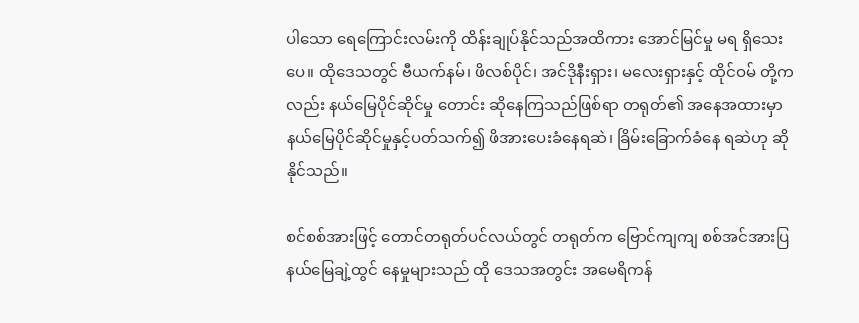ပါသော ရေကြောင်းလမ်းကို ထိန်းချုပ်နိုင်သည်အထိကား အောင်မြင်မှု မရ ရှိသေးပေ။ ထိုဒေသတွင် ဗီယက်နမ်၊ ဖိလစ်ပိုင်၊ အင်ဒိုနီးရှား၊ မလေးရှားနှင့် ထိုင်ဝမ် တို့ကလည်း နယ်မြေပိုင်ဆိုင်မှု တောင်း ဆိုနေကြသည်ဖြစ်ရာ တရုတ်၏ အနေအထားမှာ နယ်မြေပိုင်ဆိုင်မှုနှင့်ပတ်သက်၍ ဖိအားပေးခံနေရဆဲ၊ ခြိမ်းခြောက်ခံနေ ရဆဲဟု ဆိုနိုင်သည်။

စင်စစ်အားဖြင့် တောင်တရုတ်ပင်လယ်တွင် တရုတ်က ဗြောင်ကျကျ စစ်အင်အားပြ နယ်မြေချဲ့ထွင် နေမှုများသည် ထို ဒေသအတွင်း အမေရိကန်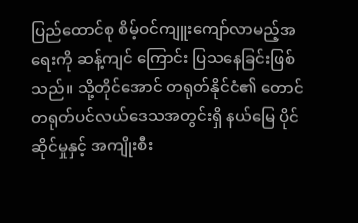ပြည်ထောင်စု စိမ့်ဝင်ကျူးကျော်လာမည့်အရေးကို ဆန့်ကျင် ကြောင်း ပြသနေခြင်းဖြစ်သည်။ သို့တိုင်အောင် တရုတ်နိုင်ငံ၏ တောင်တရုတ်ပင်လယ်ဒေသအတွင်းရှိ နယ်မြေ ပိုင်ဆိုင်မှုနှင့် အကျိုးစီး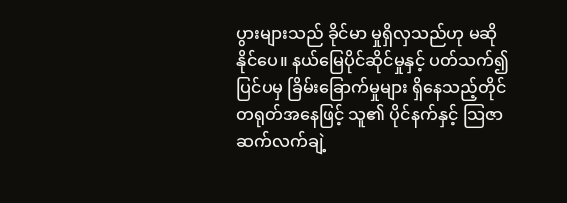ပွားများသည် ခိုင်မာ မှုရှိလှသည်ဟု မဆိုနိုင်ပေ။ နယ်မြေပိုင်ဆိုင်မှုနှင့် ပတ်သက်၍ ပြင်ပမှ ခြိမ်းခြောက်မှုများ ရှိနေသည့်တိုင် တရုတ်အနေဖြင့် သူ၏ ပိုင်နက်နှင့် သြဇာ ဆက်လက်ချဲ့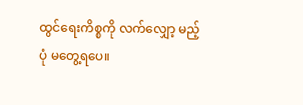ထွင်ရေးကိစ္စကို လက်လျှော့ မည့်ပုံ မတွေ့ရပေ။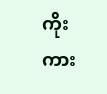ကိုးကား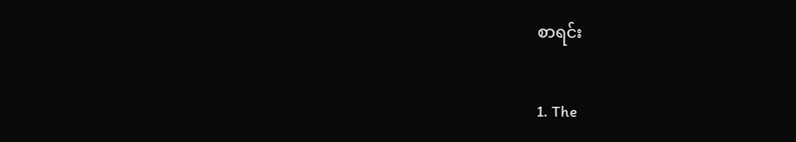စာရင်း

1. The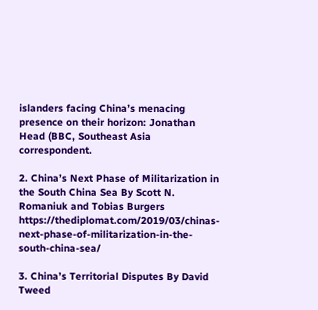islanders facing China’s menacing presence on their horizon: Jonathan Head (BBC, Southeast Asia correspondent.

2. China’s Next Phase of Militarization in the South China Sea By Scott N. Romaniuk and Tobias Burgers https://thediplomat.com/2019/03/chinas-next-phase-of-militarization-in-the-south-china-sea/

3. China’s Territorial Disputes By David Tweed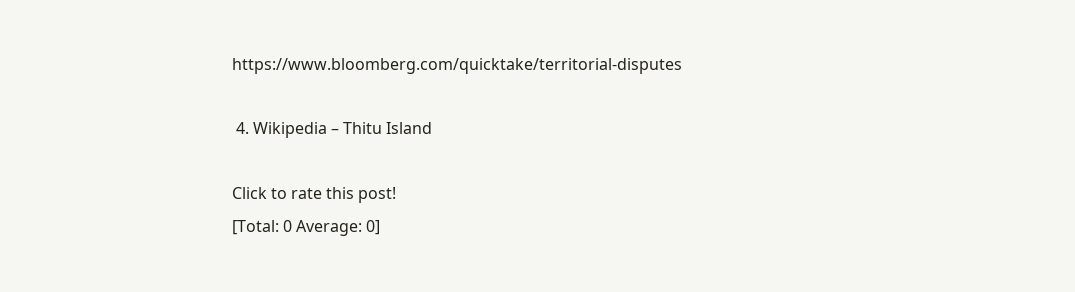https://www.bloomberg.com/quicktake/territorial-disputes

 4. Wikipedia – Thitu Island

Click to rate this post!
[Total: 0 Average: 0]